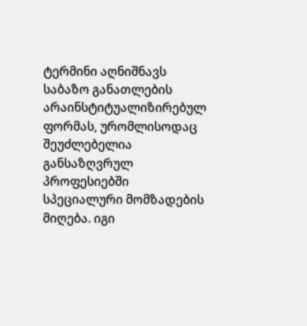ტერმინი აღნიშნავს საბაზო განათლების არაინსტიტუალიზირებულ ფორმას, ურომლისოდაც შეუძლებელია განსაზღვრულ პროფესიებში სპეციალური მომზადების მიღება. იგი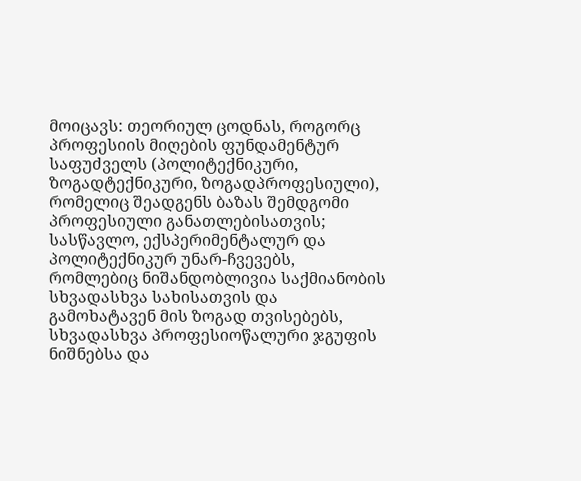მოიცავს: თეორიულ ცოდნას, როგორც პროფესიის მიღების ფუნდამენტურ საფუძველს (პოლიტექნიკური, ზოგადტექნიკური, ზოგადპროფესიული), რომელიც შეადგენს ბაზას შემდგომი პროფესიული განათლებისათვის; სასწავლო, ექსპერიმენტალურ და პოლიტექნიკურ უნარ-ჩვევებს, რომლებიც ნიშანდობლივია საქმიანობის სხვადასხვა სახისათვის და გამოხატავენ მის ზოგად თვისებებს, სხვადასხვა პროფესიოწალური ჯგუფის ნიშნებსა და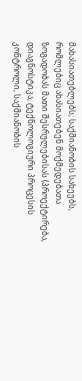მახასიათებლებს; საქმიანობის სახეებს, რომლებიც ახასიათებენ მოქმედებათა ზოგადობას მათი შესრულებისას (პროექტირება, დიაგნოსტიკა, ტექნოლოგიური პროცესის კონტროლი, საქმიანობის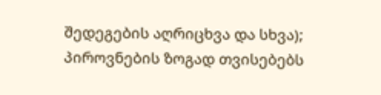შედეგების აღრიცხვა და სხვა); პიროვნების ზოგად თვისებებს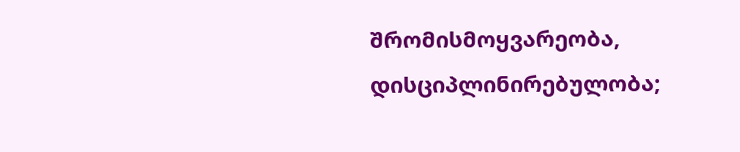შრომისმოყვარეობა, დისციპლინირებულობა;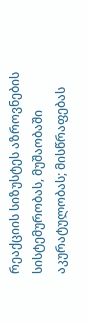რეაქციის სიზუსტეს აზროვნების სისტემურობას, მუშაობაში აკურატულობას; მისწრაფებას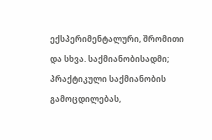ექსპერიმენტალური, შრომითი და სხვა. საქმიანობისადმი; პრაქტიკული საქმიანობის გამოცდილებას,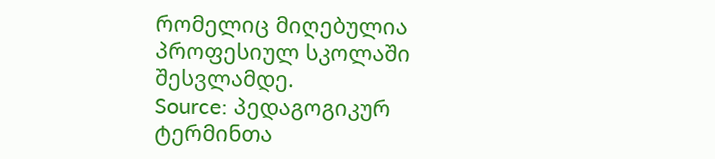რომელიც მიღებულია პროფესიულ სკოლაში შესვლამდე.
Source: პედაგოგიკურ ტერმინთა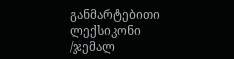განმარტებითი ლექსიკონი /ჯემალ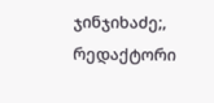ჯინჯიხაძე;, რედაქტორი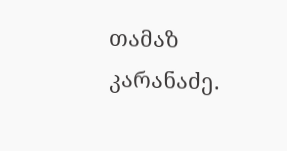თამაზ კარანაძე.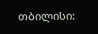თბილისი: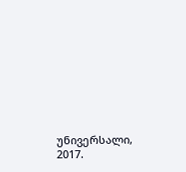უნივერსალი, 2017.